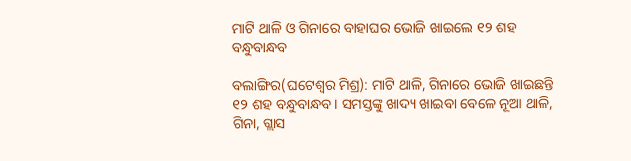ମାଟି ଥାଳି ଓ ଗିନାରେ ବାହାଘର ଭୋଜି ଖାଇଲେ ୧୨ ଶହ ବନ୍ଧୁବାନ୍ଧବ

ବଲାଙ୍ଗିର(ଘଟେଶ୍ୱର ମିଶ୍ର): ମାଟି ଥାଳି, ଗିନାରେ ଭୋଜି ଖାଇଛନ୍ତି ୧୨ ଶହ ବନ୍ଧୁବାନ୍ଧବ। ସମସ୍ତଙ୍କୁ ଖାଦ୍ୟ ଖାଇବା ବେଳେ ନୂଆ ଥାଳି, ଗିନା, ଗ୍ଲାସ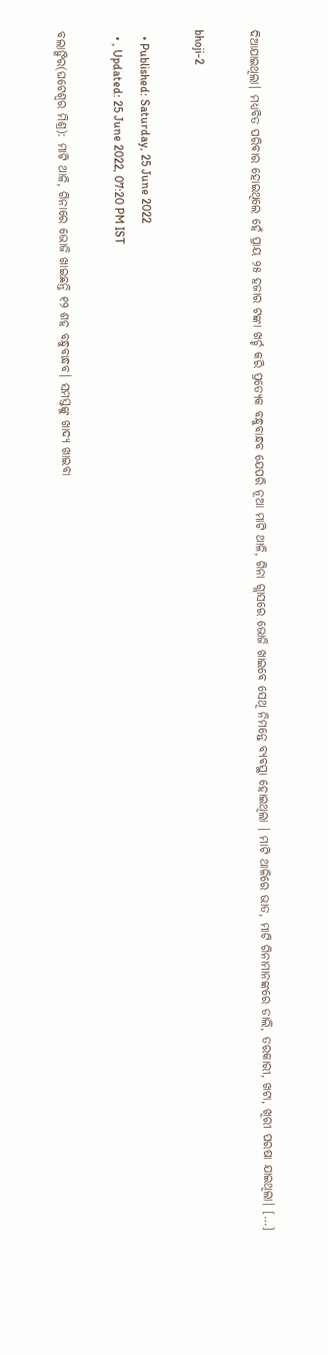ଦିଆଯାଇଥିଲା। ମଧ୍ୟବିତ ପରିବାର ହୋଇଥିଲେ ହେଁ ପ୍ରାୟ ୨୫ ହଜାର ଟଙ୍କା ଖର୍ଚ୍ଚ କରି ପ୍ରତ୍ୟେକ ବନ୍ଧୁବାନ୍ଧବ ଯେପରି ନୂଆ ମାଟି ଥାଳି, ଗିନା ଗ୍ଲାସରେ ଭୋଜି ଖାଇବେ ସେଥି ନିମନ୍ତେ ବ୍ୟବସ୍ଥା ହୋଇଥିଲା । ମାଟି ଥାଳିରେ ଭାତ, ମାଟି ଗିନାମାନଙ୍କରେ ଡାଲି, ତରକାରୀ, ଖଟା, ଖିରୀ ପରଷା ଯାଇଥିଲା। […]

bhoji-2

  • Published: Saturday, 25 June 2022
  • , Updated: 25 June 2022, 07:20 PM IST

ବଲାଙ୍ଗିର(ଘଟେଶ୍ୱର ମିଶ୍ର): ମାଟି ଥାଳି, ଗିନାରେ ଭୋଜି ଖାଇଛନ୍ତି ୧୨ ଶହ ବନ୍ଧୁବାନ୍ଧବ। ସମସ୍ତଙ୍କୁ ଖାଦ୍ୟ ଖାଇବା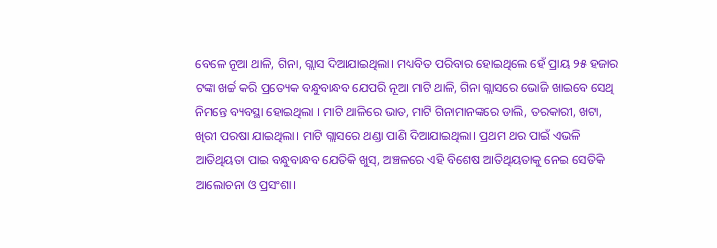ବେଳେ ନୂଆ ଥାଳି, ଗିନା, ଗ୍ଲାସ ଦିଆଯାଇଥିଲା। ମଧ୍ୟବିତ ପରିବାର ହୋଇଥିଲେ ହେଁ ପ୍ରାୟ ୨୫ ହଜାର ଟଙ୍କା ଖର୍ଚ୍ଚ କରି ପ୍ରତ୍ୟେକ ବନ୍ଧୁବାନ୍ଧବ ଯେପରି ନୂଆ ମାଟି ଥାଳି, ଗିନା ଗ୍ଲାସରେ ଭୋଜି ଖାଇବେ ସେଥି ନିମନ୍ତେ ବ୍ୟବସ୍ଥା ହୋଇଥିଲା । ମାଟି ଥାଳିରେ ଭାତ, ମାଟି ଗିନାମାନଙ୍କରେ ଡାଲି, ତରକାରୀ, ଖଟା, ଖିରୀ ପରଷା ଯାଇଥିଲା। ମାଟି ଗ୍ଲାସରେ ଥଣ୍ଡା ପାଣି ଦିଆଯାଇଥିଲା। ପ୍ରଥମ ଥର ପାଇଁ ଏଭଳି ଆତିଥିୟତା ପାଇ ବନ୍ଧୁବାନ୍ଧବ ଯେତିକି ଖୁସ୍, ଅଞ୍ଚଳରେ ଏହି ବିଶେଷ ଆତିଥିୟତାକୁ ନେଇ ସେତିକି ଆଲୋଚନା ଓ ପ୍ରସଂଶା।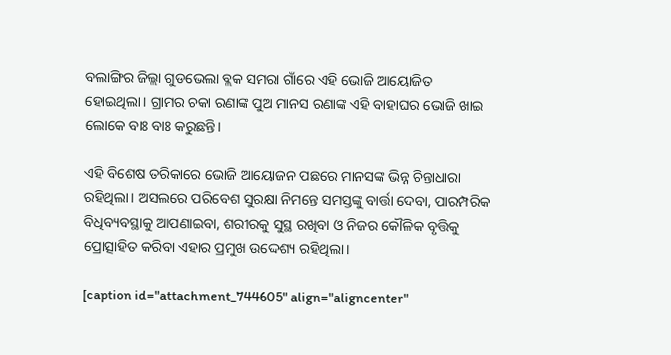ବଲାଙ୍ଗିର ଜିଲ୍ଲା ଗୁଡଭେଲା ବ୍ଲକ ସମରା ଗାଁରେ ଏହି ଭୋଜି ଆୟୋଜିତ ହୋଇଥିଲା। ଗ୍ରାମର ଚକା ରଣାଙ୍କ ପୁଅ ମାନସ ରଣାଙ୍କ ଏହି ବାହାଘର ଭୋଜି ଖାଇ ଲୋକେ ବାଃ ବାଃ କରୁଛନ୍ତି।

ଏହି ବିଶେଷ ତରିକାରେ ଭୋଜି ଆୟୋଜନ ପଛରେ ମାନସଙ୍କ ଭିନ୍ନ ଚିନ୍ତାଧାରା ରହିଥିଲା। ଅସଲରେ ପରିବେଶ ସୁରକ୍ଷା ନିମନ୍ତେ ସମସ୍ତଙ୍କୁ ବାର୍ତ୍ତା ଦେବା, ପାରମ୍ପରିକ ବିଧିବ୍ୟବସ୍ଥାକୁ ଆପଣାଇବା, ଶରୀରକୁ ସୁସ୍ଥ ରଖିବା ଓ ନିଜର କୌଳିକ ବୃତ୍ତିକୁ ପ୍ରୋତ୍ସାହିତ କରିବା ଏହାର ପ୍ରମୁଖ ଉଦ୍ଦେଶ୍ୟ ରହିଥିଲା।

[caption id="attachment_744605" align="aligncenter"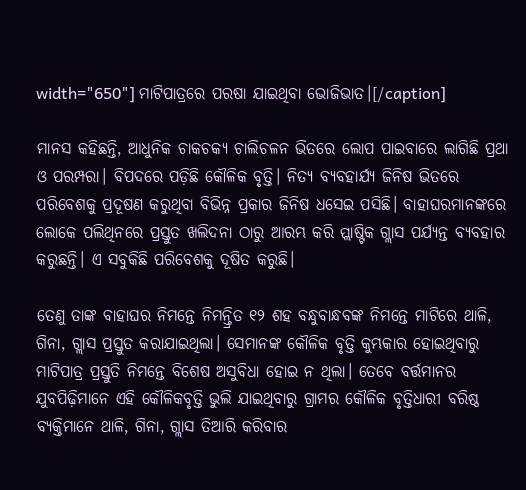width="650"] ମାଟିପାତ୍ରରେ ପରଷା ଯାଇଥିବା ଭୋଜିଭାତ।[/caption]

ମାନସ କହିଛନ୍ତି, ଆଧୁନିକ ଚାକଚକ୍ୟ ଚାଲିଚଳନ ଭିତରେ ଲୋପ ପାଇବାରେ ଲାଗିଛି ପ୍ରଥା ଓ ପରମ୍ପରା। ବିପଦରେ ପଡ଼ିଛି କୌଳିକ ବୃତ୍ତି। ନିତ୍ୟ ବ୍ୟବହାର୍ଯ୍ୟ ଜିନିଷ ଭିତରେ ପରିବେଶକୁ ପ୍ରଦୂଷଣ କରୁଥିବା ବିଭିନ୍ନ ପ୍ରକାର ଜିନିଷ ଧସେଇ ପସିଛି। ବାହାଘରମାନଙ୍କରେ ଲୋକେ ପଲିଥିନରେ ପ୍ରସ୍ତୁତ ଖଲିଦନା ଠାରୁ ଆରମ୍ଭ କରି ପ୍ଲାଷ୍ଟିକ ଗ୍ଲାସ ପର୍ଯ୍ୟନ୍ତ ବ୍ୟବହାର କରୁଛନ୍ତି। ଏ ସବୁକିଛି ପରିବେଶକୁ ଦୂଷିତ କରୁଛି।

ତେଣୁ ତାଙ୍କ ବାହାଘର ନିମନ୍ତେ ନିମନ୍ତ୍ରିତ ୧୨ ଶହ ବନ୍ଧୁବାନ୍ଧବଙ୍କ ନିମନ୍ତେ ମାଟିରେ ଥାଳି, ଗିନା, ଗ୍ଲାସ ପ୍ରସ୍ତୁତ କରାଯାଇଥିଲା। ସେମାନଙ୍କ କୌଳିକ ବୃତ୍ତି କୁମ୍ଭକାର ହୋଇଥିବାରୁ ମାଟିପାତ୍ର ପ୍ରସ୍ତୁତି ନିମନ୍ତେ ବିଶେଷ ଅସୁବିଧା ହୋଇ ନ ଥିଲା। ତେବେ ବର୍ତ୍ତମାନର ଯୁବପିଢ଼ିମାନେ ଏହି କୌଳିକବୃତ୍ତି ଭୁଲି ଯାଇଥିବାରୁ ଗ୍ରାମର କୌଳିକ ବୃତ୍ତିଧାରୀ ବରିଷ୍ଠ ବ୍ୟକ୍ତିମାନେ ଥାଳି, ଗିନା, ଗ୍ଲାସ ତିଆରି କରିବାର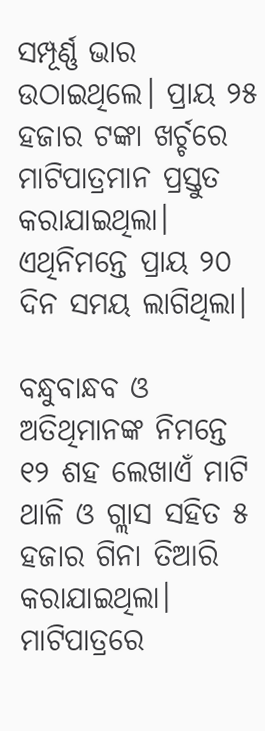ସମ୍ପୂର୍ଣ୍ଣ ଭାର ଉଠାଇଥିଲେ। ପ୍ରାୟ ୨୫ ହଜାର ଟଙ୍କା ଖର୍ଚ୍ଚରେ ମାଟିପାତ୍ରମାନ ପ୍ରସ୍ତୁତ କରାଯାଇଥିଲା। ଏଥିନିମନ୍ତେ ପ୍ରାୟ ୨୦ ଦିନ ସମୟ ଲାଗିଥିଲା।

ବନ୍ଧୁବାନ୍ଧବ ଓ ଅତିଥିମାନଙ୍କ ନିମନ୍ତେ ୧୨ ଶହ ଲେଖାଏଁ ମାଟି ଥାଳି ଓ ଗ୍ଲାସ ସହିତ ୫ ହଜାର ଗିନା ତିଆରି କରାଯାଇଥିଲା। ମାଟିପାତ୍ରରେ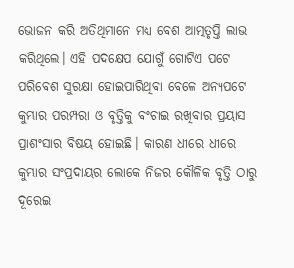ଭୋଜନ କରି ଅତିଥିମାନେ ମଧ୍ୟ ବେଶ ଆତ୍ମତୃପ୍ତି ଲାଭ କରିଥିଲେ। ଏହି ପଦକ୍ଷେପ ଯୋଗୁଁ ଗୋଟିଏ ପଟେ ପରିବେଶ ସୁରକ୍ଷା ହୋଇପାରିଥିବା ବେଳେ ଅନ୍ୟପଟେ କୁମ୍ଭାର ପରମ୍ପରା ଓ ବୃତ୍ତିକୁ ବଂଚାଇ ରଖିବାର ପ୍ରୟାସ ପ୍ରାଶଂସାର ବିଷୟ ହୋଇଛି। କାରଣ ଧୀରେ ଧୀରେ କୁମ୍ଭାର ସଂପ୍ରଦାୟର ଲୋକେ ନିଜର କୌଳିକ ବୃତ୍ତି ଠାରୁ ଦୂରେଇ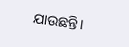ଯାଉଛନ୍ତି।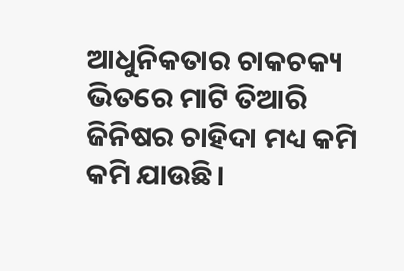ଆଧୁନିକତାର ଚାକଚକ୍ୟ ଭିତରେ ମାଟି ତିଆରି ଜିନିଷର ଚାହିଦା ମଧ୍ୟ କମି କମି ଯାଉଛି।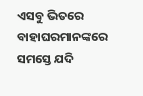ଏସବୁ ଭିତରେ ବାହାଘରମାନଙ୍କରେ ସମସ୍ତେ ଯଦି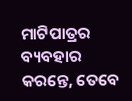ମାଟିପାତ୍ରର ବ୍ୟବହାର କରନ୍ତେ, ତେବେ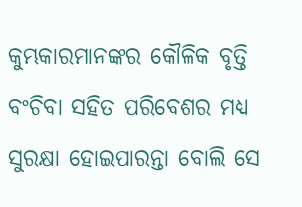କୁମ୍ଭକାରମାନଙ୍କର କୌଳିକ ବୃତ୍ତି ବଂଚିବା ସହିତ ପରିବେଶର ମଧ୍ୟ ସୁରକ୍ଷା ହୋଇପାରନ୍ତା ବୋଲି ସେ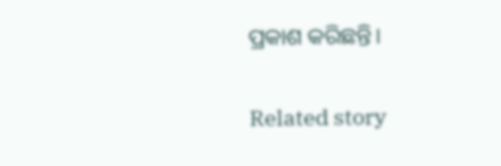ପ୍ରକାଶ କରିଛନ୍ତି।

Related story